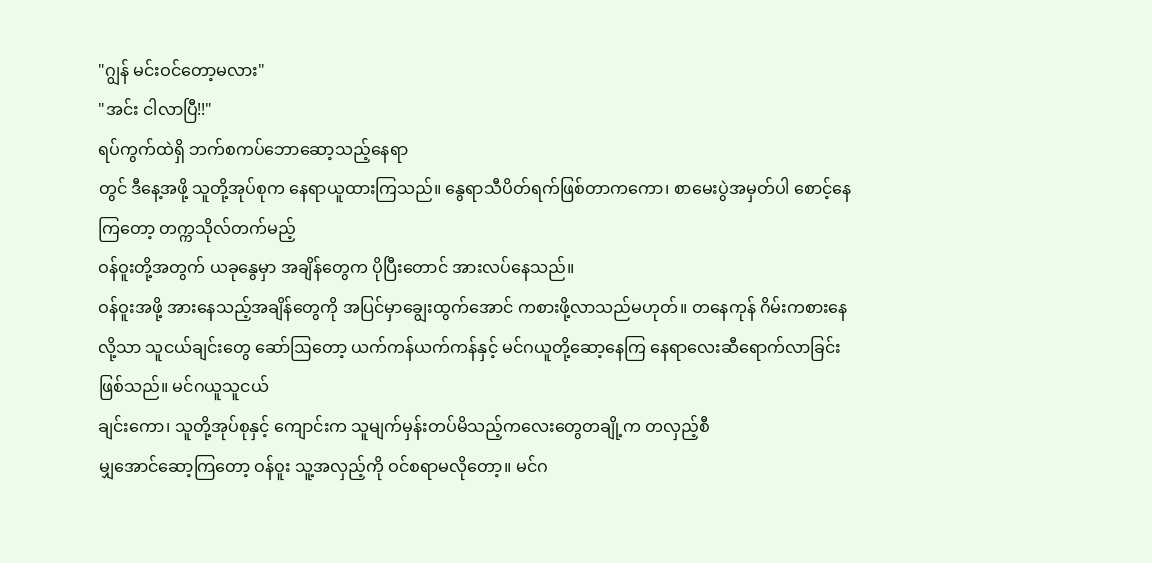"ဂျွန် မင်းဝင်တော့မလား"
"အင်း ငါလာပြီ!!"
ရပ်ကွက်ထဲရှိ ဘက်စကပ်ဘောဆော့သည့်နေရာ
တွင် ဒီနေ့အဖို့ သူတို့အုပ်စုက နေရာယူထားကြသည်။ နွေရာသီပိတ်ရက်ဖြစ်တာကကော၊ စာမေးပွဲအမှတ်ပါ စောင့်နေကြတော့ တက္ကသိုလ်တက်မည့်
ဝန်ဝူးတို့အတွက် ယခုနွေမှာ အချိန်တွေက ပိုပြီးတောင် အားလပ်နေသည်။
ဝန်ဝူးအဖို့ အားနေသည့်အချိန်တွေကို အပြင်မှာချွေးထွက်အောင် ကစားဖို့လာသည်မဟုတ်။ တနေကုန် ဂိမ်းကစားနေလို့သာ သူငယ်ချင်းတွေ ဆော်ဩတော့ ယက်ကန်ယက်ကန်နှင့် မင်ဂယူတို့ဆော့နေကြ နေရာလေးဆီရောက်လာခြင်းဖြစ်သည်။ မင်ဂယူသူငယ်
ချင်းကော၊ သူတို့အုပ်စုနှင့် ကျောင်းက သူမျက်မှန်းတပ်မိသည့်ကလေးတွေတချို့က တလှည့်စီ
မျှအောင်ဆော့ကြတော့ ဝန်ဝူး သူ့အလှည့်ကို ဝင်စရာမလိုတော့။ မင်ဂ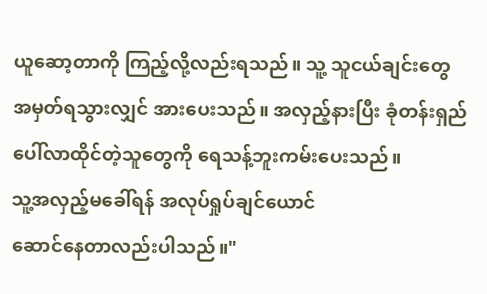ယူဆော့တာကို ကြည့်လို့လည်းရသည်။ သူ့ သူငယ်ချင်းတွေ အမှတ်ရသွားလျှင် အားပေးသည်။ အလှည့်နားပြီး ခုံတန်းရှည်ပေါ်လာထိုင်တဲ့သူတွေကို ရေသန့်ဘူးကမ်းပေးသည်။
သူ့အလှည့်မခေါ်ရန် အလုပ်ရှုပ်ချင်ယောင်
ဆောင်နေတာလည်းပါသည်။"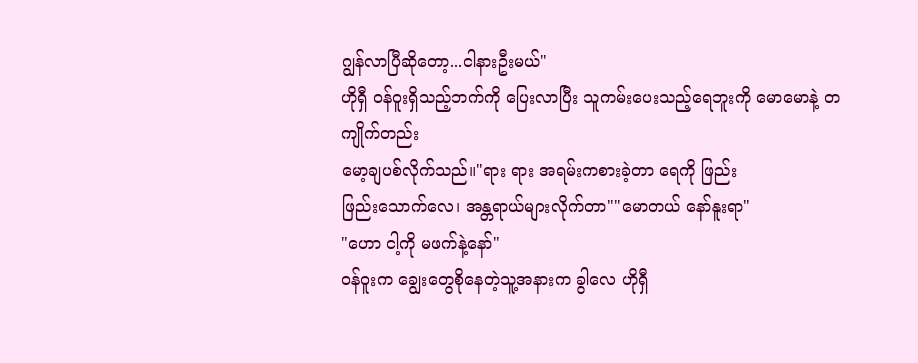ဂျွန်လာပြီဆိုတော့...ငါနားဦးမယ်"
ဟိုရှီ ဝန်ဝူးရှိသည့်ဘက်ကို ပြေးလာပြီး သူကမ်းပေးသည့်ရေဘူးကို မောမောနဲ့ တကျိုက်တည်း
မော့ချပစ်လိုက်သည်။"ရား ရား အရမ်းကစားခဲ့တာ ရေကို ဖြည်း
ဖြည်းသောက်လေ၊ အန္တရာယ်များလိုက်တာ""မောတယ် နော်နူးရာ"
"ဟော ငါ့ကို မဖက်နဲ့နော်"
ဝန်ဝူးက ချွေးတွေစိုနေတဲ့သူ့အနားက ခွါလေ ဟိုရှီ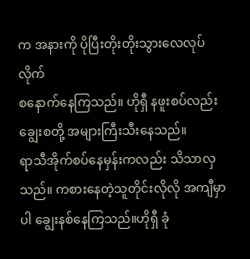က အနားကို ပိုပြီးတိုးတိုးသွားလေလုပ်လိုက်
စနောက်နေကြသည်။ ဟိုရှီ နဖူးစပ်လည်း ချွေးစတို့ အများကြီးသီးနေသည်။
ရာသီအိုက်စပ်နေမှန်းကလည်း သိသာလှသည်။ ကစားနေတဲ့သူတိုင်းလိုလို အကျီမှာပါ ချွေးနစ်နေကြသည်။ဟိုရှီ ခုံ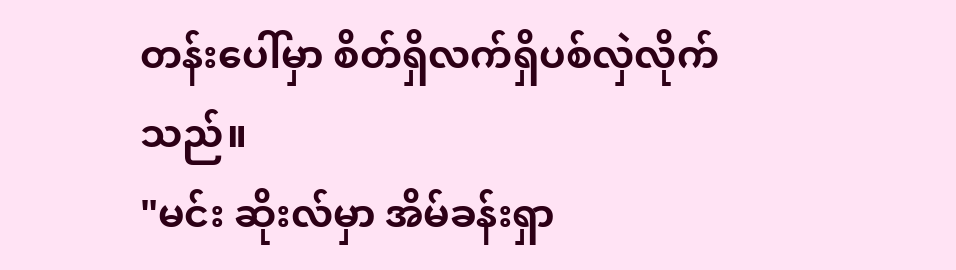တန်းပေါ်မှာ စိတ်ရှိလက်ရှိပစ်လှဲလိုက်သည်။
"မင်း ဆိုးလ်မှာ အိမ်ခန်းရှာ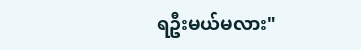ရဦးမယ်မလား"